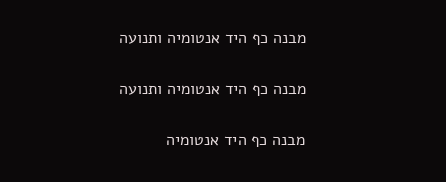מבנה כף היד אנטומיה ותנועה

מבנה כף היד אנטומיה ותנועה

מבנה כף היד אנטומיה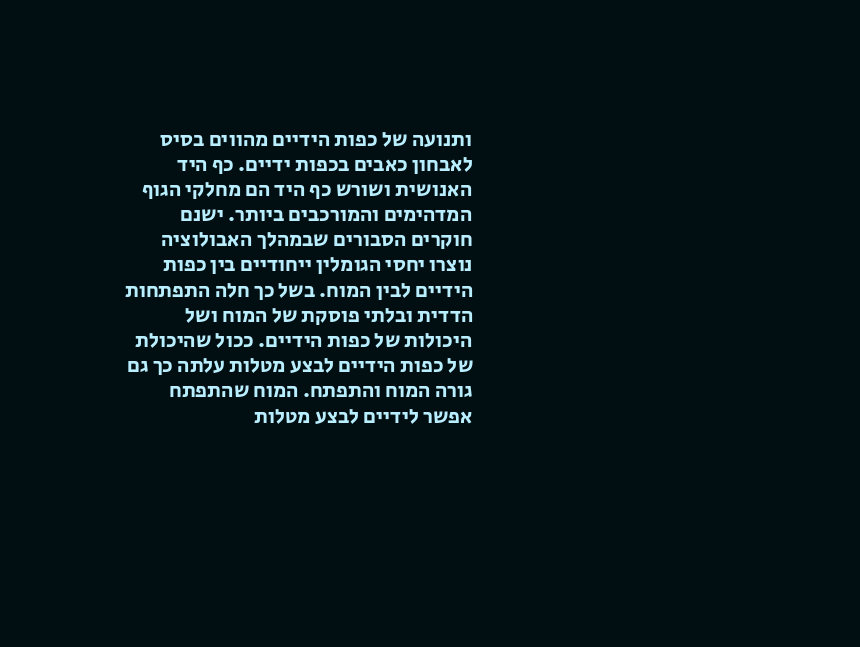ותנועה של כפות הידיים מהווים בסיס לאבחון כאבים בכפות ידיים. כף היד האנושית ושורש כף היד הם מחלקי הגוף המדהימים והמורכבים ביותר. ישנם חוקרים הסבורים שבמהלך האבולוציה נוצרו יחסי הגומלין ייחודיים בין כפות הידיים לבין המוח. בשל כך חלה התפתחות הדדית ובלתי פוסקת של המוח ושל היכולות של כפות הידיים. ככול שהיכולת של כפות הידיים לבצע מטלות עלתה כך גם גורה המוח והתפתח. המוח שהתפתח אפשר לידיים לבצע מטלות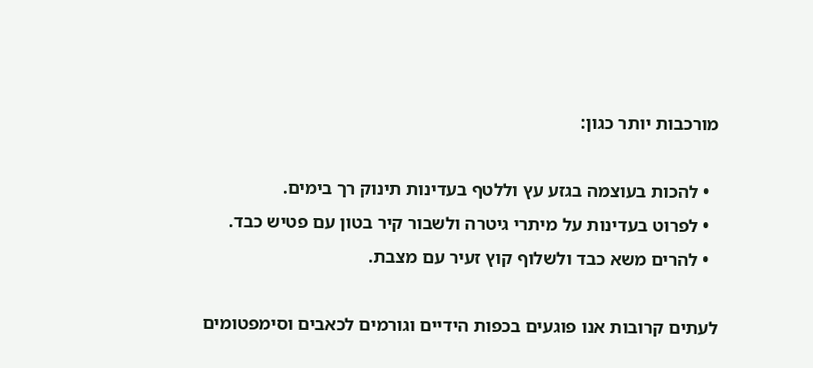מורכבות יותר כגון:

  • להכות בעוצמה בגזע עץ וללטף בעדינות תינוק רך בימים.
  • לפרוט בעדינות על מיתרי גיטרה ולשבור קיר בטון עם פטיש כבד.
  • להרים משא כבד ולשלוף קוץ זעיר עם מצבת.

לעתים קרובות אנו פוגעים בכפות הידיים וגורמים לכאבים וסימפטומים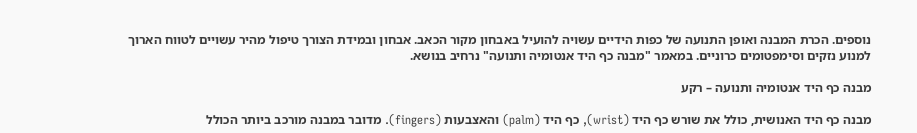נוספים. הכרת המבנה ואופן התנועה של כפות הידיים עשויה להועיל באבחון מקור הכאב. אבחון ובמידת הצורך טיפול מהיר עשויים לטווח הארוך למנוע נזקים וסימפטומים כרוניים. במאמר "מבנה כף היד אנטומיה ותנועה" נרחיב בנושא.

מבנה כף היד אנטומיה ותנועה – רקע

מבנה כף היד האנושית, כולל את שורש כף היד (wrist), כף היד (palm) והאצבעות (fingers). מדובר במבנה מורכב ביותר הכולל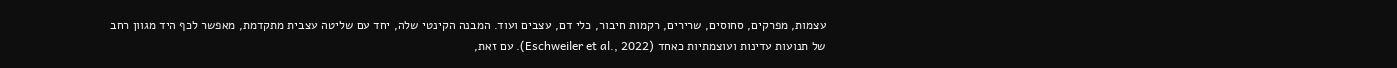עצמות, מפרקים, סחוסים, שרירים, רקמות חיבור, כלי דם, עצבים ועוד. המבנה הקינטי שלה, יחד עם שליטה עצבית מתקדמת, מאפשר לכף היד מגוון רחב של תנועות עדינות ועוצמתיות כאחד (Eschweiler et al., 2022). עם זאת,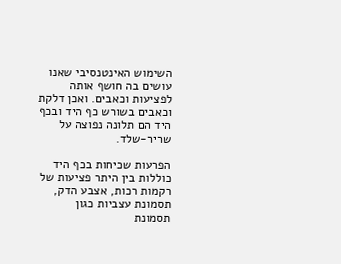השימוש האינטנסיבי שאנו עושים בה חושף אותה לפציעות וכאבים. ואכן דלקת וכאבים בשורש כף היד ובכף היד הם תלונה נפוצה על שריר-שלד.

הפרעות שכיחות בכף היד כוללות בין היתר פציעות של רקמות רכות, אצבע הדק, תסמונת עצביות כגון תסמונת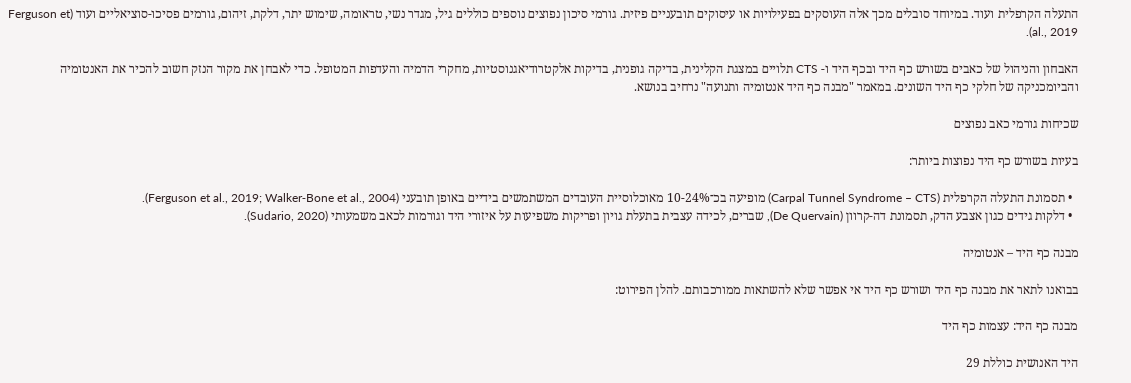התעלה הקרפלית ועוד. במיוחד סובלים מכך אלה העוסקים בפעילויות או עיסוקים תובעניים פיזית. גורמי סיכון נפוצים נוספים כוללים גיל, מגדר נשי, טראומה, שימוש יתר, דלקת, זיהום, גורמים פסיכו-סוציאליים ועוד (Ferguson et al., 2019).

האבחון והניהול של כאבים בשורש כף היד ובכף היד ו- CTS תלויים במצגת הקלינית, בדיקה גופנית, בדיקות אלקטרודיאגנוסטיות, מחקרי הדמיה והעדפות המטופל. כדי לאבחן את מקור הנזק חשוב להכיר את האנטומיה והביומכניקה של חלקי כף היד השונים. במאמר "מבנה כף היד אנטומיה ותנועה" נרחיב בנושא.

שכיחות גורמי כאב נפוצים

בעיות בשורש כף היד נפוצות ביותר:

  • תסמונת התעלה הקרפלית (Carpal Tunnel Syndrome – CTS) מופיעה בכ־10-24% מאוכלוסיית העובדים המשתמשים בידיים באופן תובעני (Ferguson et al., 2019; Walker‑Bone et al., 2004).
  • דלקות גידים כגון אצבע הדק, תסמונת דה-קרוון (De Quervain), שברים, לכידה עצבית בתעלת גויון ופריקות משפיעות על איזורי היד וגורמות לכאב משמעותי (Sudario, 2020).

מבנה כף היד – אנטומיה

בבואנו לתאר את מבנה כף היד ושורש כף היד אי אפשר שלא להשתאות ממורכבותם. להלן הפירוט:

מבנה כף היד: עצמות כף היד

היד האנושית כוללת 29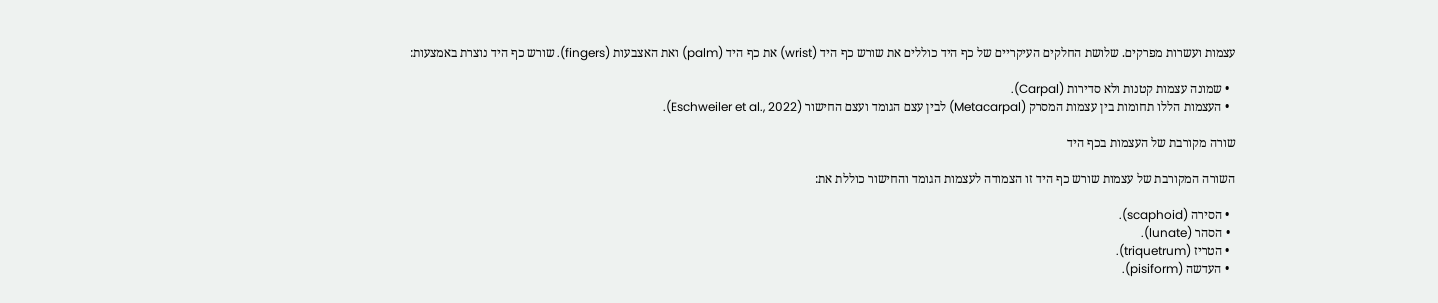עצמות ועשרות מפרקים. שלושת החלקים העיקריים של כף היד כוללים את שורש כף היד (wrist) את כף היד (palm) ואת האצבעות (fingers). שורש כף היד נוצרת באמצעות:

  • שמונה עצמות קטנות ולא סדירות (Carpal).
  • העצמות הללו תחומות בין עצמות המסרק (Metacarpal) לבין עצם הגומד ועצם החישור (Eschweiler et al., 2022).

שורה מקורבת של העצמות בכף היד

השורה המקורבת של עצמות שורש כף היד זו הצמודה לעצמות הגומד והחישור כוללת את:

  • הסירה (scaphoid).
  • הסהר (lunate).
  • הטריז (triquetrum).
  • העדשה (pisiform).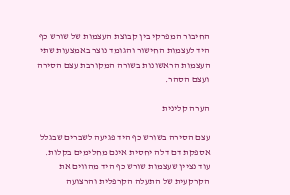החיבור המפרקי בין קבוצת העצמות של שורש כף היד לעצמות החישור והגומד נוצר באמצעות שתי העצמות הראשונות בשורה המקורבת עצם הסירה ועצם הסהר.

הערה קלינית

עצם הסירה בשורש כף היד פגיעה לשברים שבגלל אספקת דם דלה יחסית אינם מחלימים בקלות. עוד נציין שעצמות שורש כף היד מהווים את הקרקעית של התעלה הקרפלית והרצועה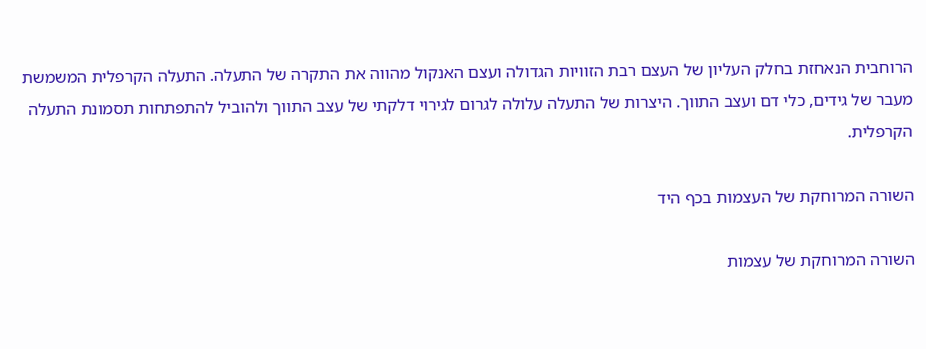הרוחבית הנאחזת בחלק העליון של העצם רבת הזוויות הגדולה ועצם האנקול מהווה את התקרה של התעלה. התעלה הקרפלית המשמשת מעבר של גידים, כלי דם ועצב התווך. היצרות של התעלה עלולה לגרום לגירוי דלקתי של עצב התווך ולהוביל להתפתחות תסמונת התעלה הקרפלית.

השורה המרוחקת של העצמות בכף היד

השורה המרוחקת של עצמות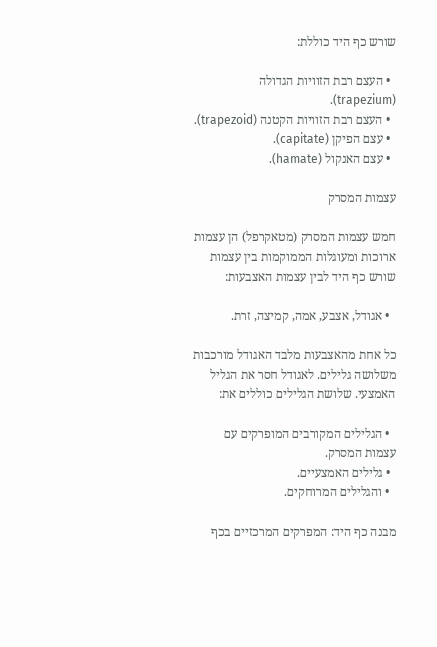שורש כף היד כוללת:

  • העצם רבת הזוויות הגדולה (trapezium).
  • העצם רבת הזוויות הקטנה (trapezoid).
  • עצם הפיקן (capitate).
  • עצם האנקול (hamate).

עצמות המסרק

חמש עצמות המסרק (מטאקרפל) הן עצמות ארוכות ומעוגלות הממוקמות בין עצמות שורש כף היד לבין עצמות האצבעות:

  • אגודל, אצבע, אמה, קמיצה, זרת.

כל אחת מהאצבעות מלבד האגודל מורכבות משלושה גלילים. לאגודל חסר את הגליל האמצעי. שלושת הגלילים כוללים את:

  • הגלילים המקורבים המופרקים עם עצמות המסרק.
  • גלילים האמצעיים.
  • והגלילים המרוחקים.

מבנה כף היד: המפרקים המרכזיים בכף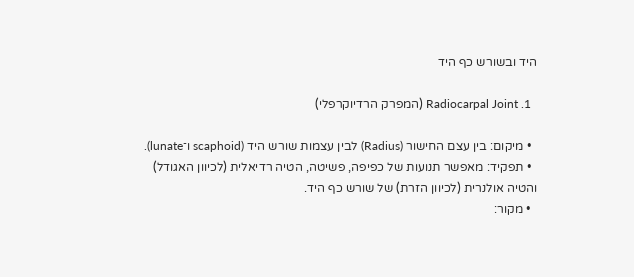היד ובשורש כף היד

  1. Radiocarpal Joint (המפרק הרדיוקרפלי)

  • מיקום: בין עצם החישור (Radius) לבין עצמות שורש היד (scaphoid ו־lunate).
  • תפקיד: מאפשר תנועות של כפיפה, פשיטה, הטיה רדיאלית (לכיוון האגודל) והטיה אולנרית (לכיוון הזרת) של שורש כף היד.
  • מקור: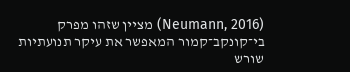(Neumann, 2016) מציין שזהו מפרק בי־קונקב־קמור המאפשר את עיקר תנועתיות שורש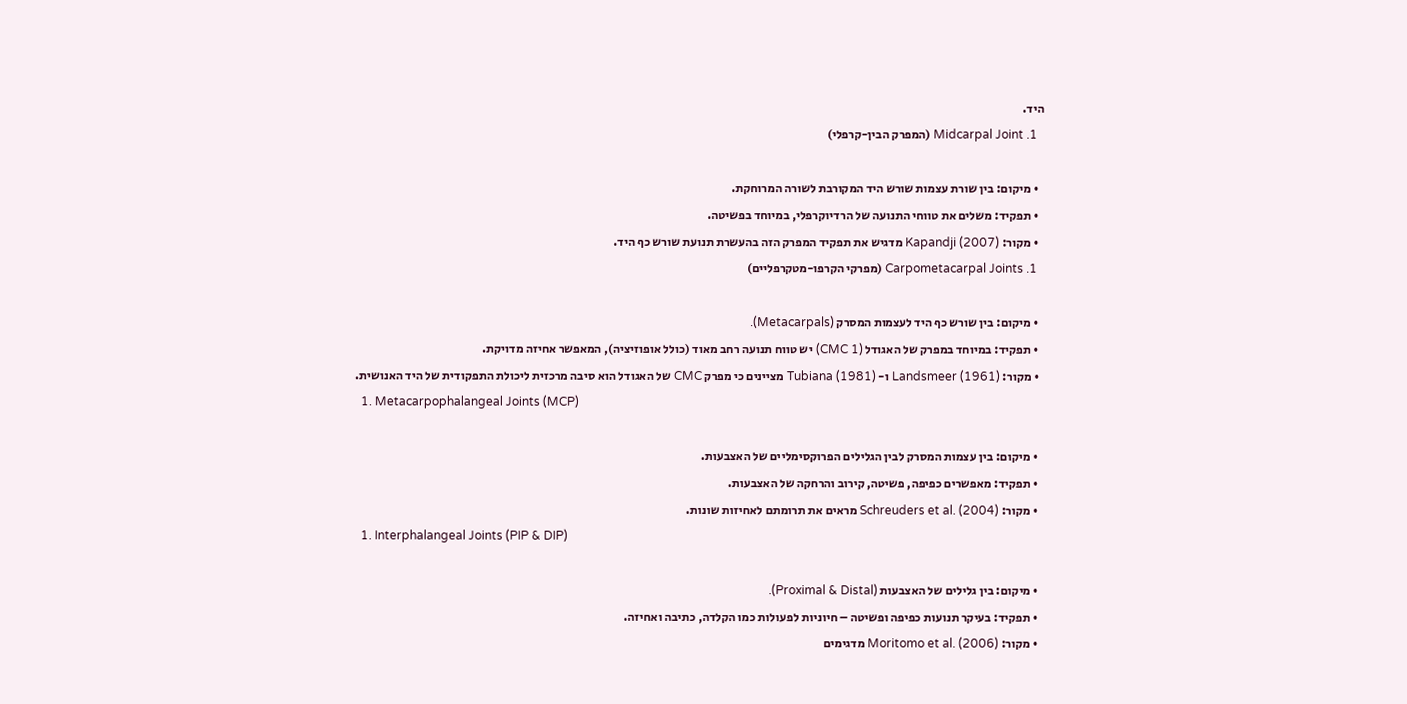היד.
  1. Midcarpal Joint (המפרק הבין-קרפלי)

  • מיקום: בין שורת עצמות שורש היד המקורבת לשורה המרוחקת.
  • תפקיד: משלים את טווחי התנועה של הרדיוקרפלי, במיוחד בפשיטה.
  • מקור: Kapandji (2007) מדגיש את תפקיד המפרק הזה בהעשרת תנועת שורש כף היד.
  1. Carpometacarpal Joints (מפרקי הקרפו-מטקרפליים)

  • מיקום: בין שורש כף היד לעצמות המסרק (Metacarpals).
  • תפקיד: במיוחד במפרק של האגודל (CMC 1) יש טווח תנועה רחב מאוד (כולל אופוזיציה), המאפשר אחיזה מדויקת.
  • מקור: Landsmeer (1961) ו- Tubiana (1981) מציינים כי מפרק CMC של האגודל הוא סיבה מרכזית ליכולת התפקודית של היד האנושית.
  1. Metacarpophalangeal Joints (MCP)

  • מיקום: בין עצמות המסרק לבין הגלילים הפרוקסימליים של האצבעות.
  • תפקיד: מאפשרים כפיפה, פשיטה, קירוב והרחקה של האצבעות.
  • מקור: Schreuders et al. (2004) מראים את תרומתם לאחיזות שונות.
  1. Interphalangeal Joints (PIP & DIP)

  • מיקום: בין גלילים של האצבעות (Proximal & Distal).
  • תפקיד: בעיקר תנועות כפיפה ופשיטה – חיוניות לפעולות כמו הקלדה, כתיבה ואחיזה.
  • מקור: Moritomo et al. (2006) מדגימים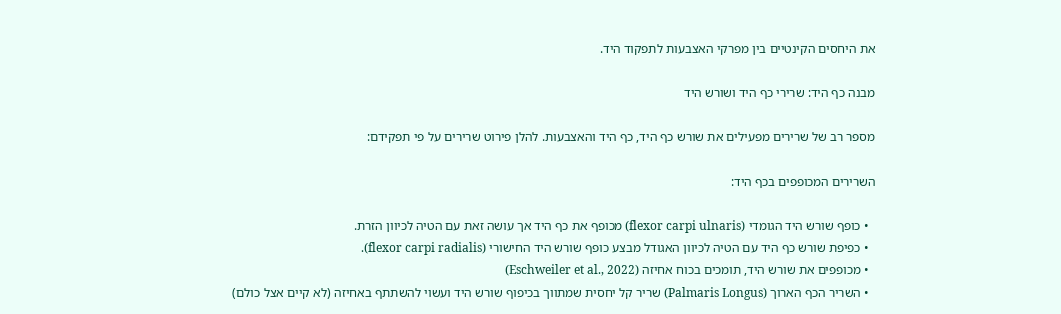את היחסים הקינטיים בין מפרקי האצבעות לתפקוד היד.

מבנה כף היד: שרירי כף היד ושורש היד

מספר רב של שרירים מפעילים את שורש כף היד, כף היד והאצבעות. להלן פירוט שרירים על פי תפקידם:

השרירים המכופפים בכף היד:

  • כופף שורש היד הגומדי (flexor carpi ulnaris) מכופף את כף היד אך עושה זאת עם הטיה לכיוון הזרת.
  • כפיפת שורש כף היד עם הטיה לכיוון האגודל מבצע כופף שורש היד החישורי (flexor carpi radialis).
  • מכופפים את שורש היד, תומכים בכוח אחיזה (Eschweiler et al., 2022)
  • השריר הכף הארוך (Palmaris Longus) שריר קל יחסית שמתווך בכיפוף שורש היד ועשוי להשתתף באחיזה (לא קיים אצל כולם)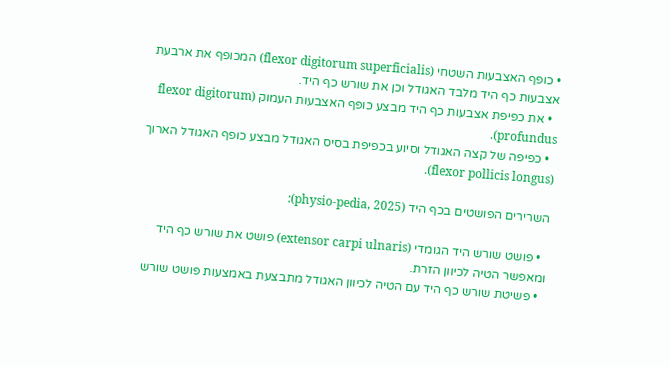• כופף האצבעות השטחי (flexor digitorum superficialis) המכופף את ארבעת אצבעות כף היד מלבד האגודל וכן את שורש כף היד.
  • את כפיפת אצבעות כף היד מבצע כופף האצבעות העמוק (flexor digitorum profundus).
  • כפיפה של קצה האגודל וסיוע בכפיפת בסיס האגודל מבצע כופף האגודל הארוך (flexor pollicis longus).

השרירים הפושטים בכף היד (physio-pedia, 2025):

  • פושט שורש היד הגומדי (extensor carpi ulnaris) פושט את שורש כף היד ומאפשר הטיה לכיוון הזרת.
  • פשיטת שורש כף היד עם הטיה לכיוון האגודל מתבצעת באמצעות פושט שורש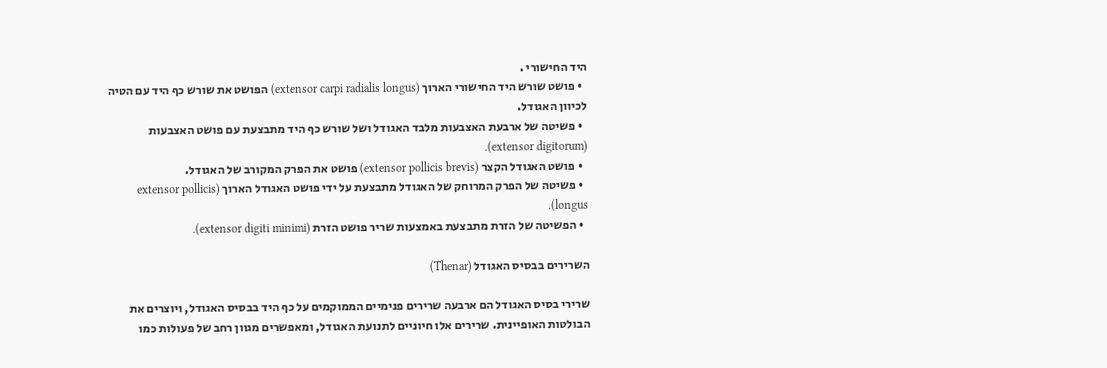היד החישורי .
  • פושט שורש היד החישורי הארוך (extensor carpi radialis longus) הפושט את שורש כף היד עם הטיה לכיוון האגודל.
  • פשיטה של ארבעת האצבעות מלבד האגודל ושל שורש כף היד מתבצעת עם פושט האצבעות (extensor digitorum).
  • פושט האגודל הקצר (extensor pollicis brevis) פושט את הפרק המקורב של האגודל.
  • פשיטה של הפרק המרוחק של האגודל מתבצעת על ידי פושט האגודל הארוך (extensor pollicis longus).
  • הפשיטה של הזרת מתבצעת באמצעות שריר פושט הזרת (extensor digiti minimi).

השרירים בבסיס האגודל (Thenar)

שרירי בסיס האגודל הם ארבעה שרירים פנימיים הממוקמים על כף היד בבסיס האגודל, ויוצרים את הבולטות האופיינית. שרירים אלו חיוניים לתנועת האגודל, ומאפשרים מגוון רחב של פעולות כמו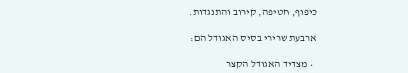כיפוף, חטיפה, קירוב והתנגדות.

ארבעת שרירי בסיס האגודל הם:

  • מצדיד האגודל הקצר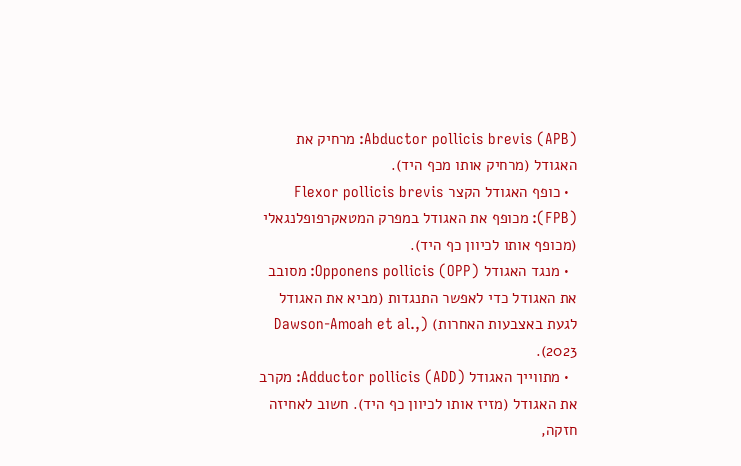Abductor pollicis brevis (APB): מרחיק את האגודל (מרחיק אותו מכף היד).
  • כופף האגודל הקצר Flexor pollicis brevis (FPB): מכופף את האגודל במפרק המטאקרפופלנגאלי (מכופף אותו לכיוון כף היד).
  • מנגד האגודל Opponens pollicis (OPP): מסובב את האגודל כדי לאפשר התנגדות (מביא את האגודל לגעת באצבעות האחרות) (Dawson‑Amoah et al., 2023).
  • מתווייך האגודל Adductor pollicis (ADD): מקרב את האגודל (מזיז אותו לכיוון כף היד). חשוב לאחיזה חזקה,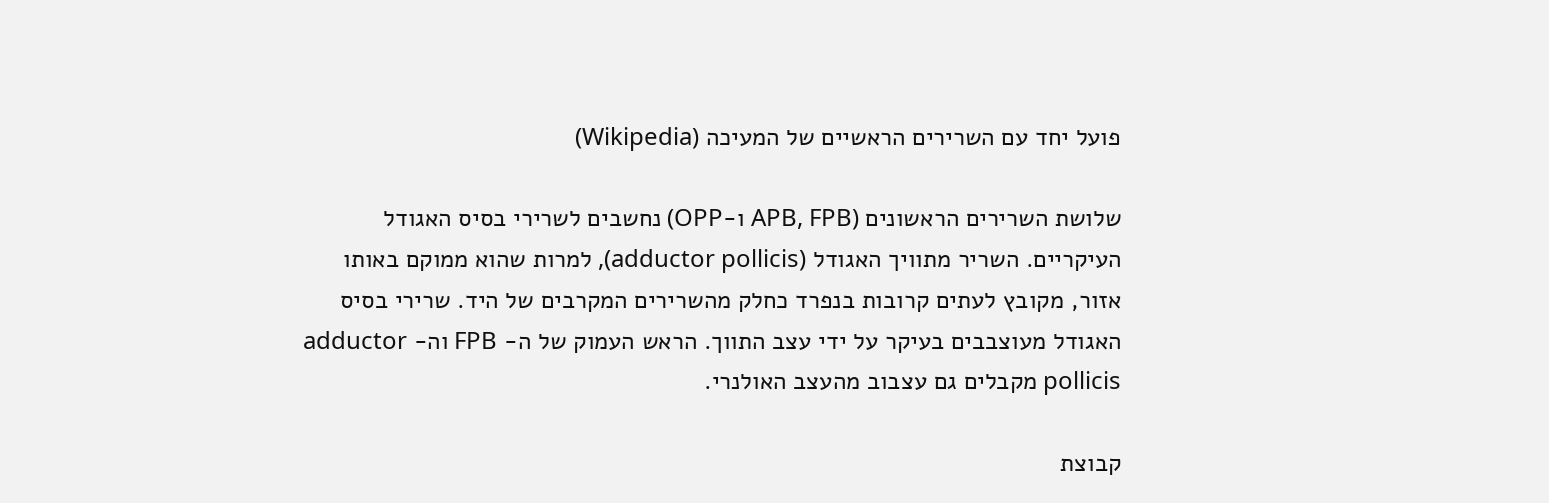פועל יחד עם השרירים הראשיים של המעיכה (Wikipedia)

שלושת השרירים הראשונים (APB, FPB ו-OPP) נחשבים לשרירי בסיס האגודל העיקריים. השריר מתוויך האגודל (adductor pollicis), למרות שהוא ממוקם באותו אזור, מקובץ לעתים קרובות בנפרד כחלק מהשרירים המקרבים של היד. שרירי בסיס האגודל מעוצבבים בעיקר על ידי עצב התווך. הראש העמוק של ה- FPB וה- adductor pollicis מקבלים גם עצבוב מהעצב האולנרי.

קבוצת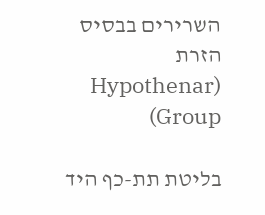השרירים בבסיס הזרת (Hypothenar Group)

בליטת תת-כף היד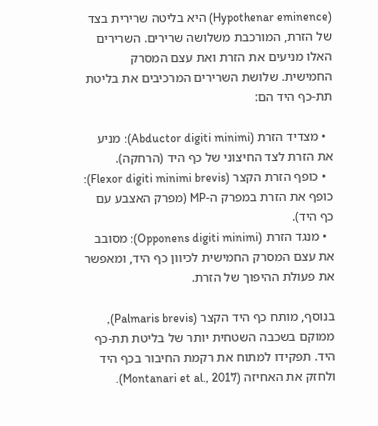(Hypothenar eminence) היא בליטה שרירית בצד של הזרת, המורכבת משלושה שרירים. השרירים האלו מניעים את הזרת ואת עצם המסרק החמישית. שלושת השרירים המרכיבים את בליטת תת-כף היד הם:

  • מצדיד הזרת (Abductor digiti minimi): מניע את הזרת לצד החיצוני של כף היד (הרחקה).
  • כופף הזרת הקצר (Flexor digiti minimi brevis): כופף את הזרת במפרק ה-MP (מפרק האצבע עם כף היד).
  • מנגד הזרת (Opponens digiti minimi): מסובב את עצם המסרק החמישית לכיוון כף היד, ומאפשר את פעולת ההיפוך של הזרת.

בנוסף, מותח כף היד הקצר (Palmaris brevis), ממוקם בשכבה השטחית יותר של בליטת תת-כף היד. תפקידו למתוח את רקמת החיבור בכף היד ולחזק את האחיזה (Montanari et al., 2017).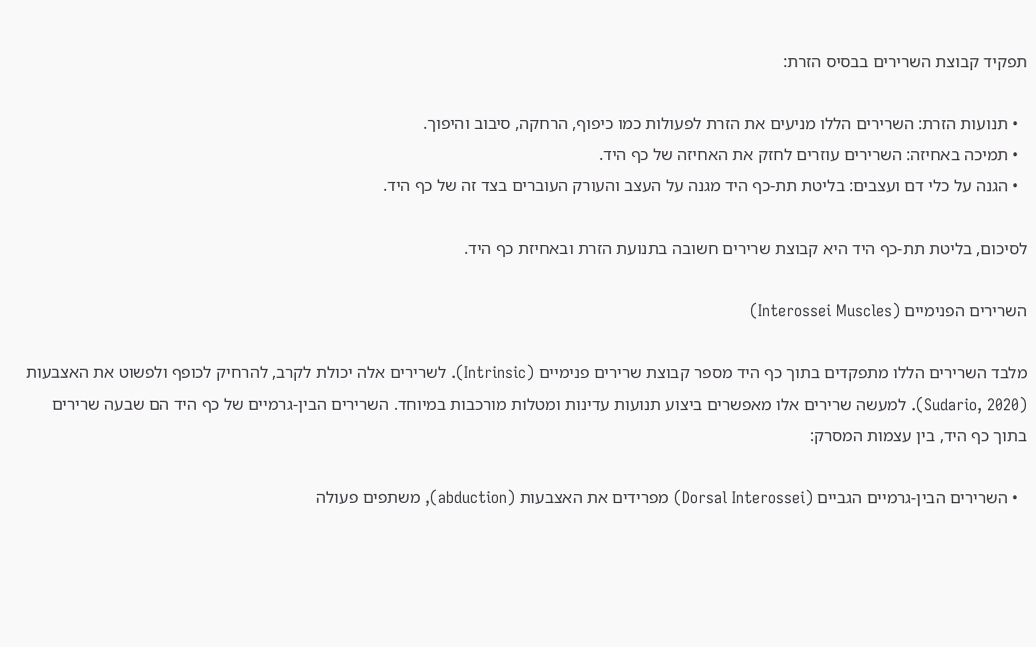תפקיד קבוצת השרירים בבסיס הזרת:

  • תנועות הזרת: השרירים הללו מניעים את הזרת לפעולות כמו כיפוף, הרחקה, סיבוב והיפוך.
  • תמיכה באחיזה: השרירים עוזרים לחזק את האחיזה של כף היד.
  • הגנה על כלי דם ועצבים: בליטת תת-כף היד מגנה על העצב והעורק העוברים בצד זה של כף היד.

לסיכום, בליטת תת-כף היד היא קבוצת שרירים חשובה בתנועת הזרת ובאחיזת כף היד.

השרירים הפנימיים (Interossei Muscles)

מלבד השרירים הללו מתפקדים בתוך כף היד מספר קבוצת שרירים פנימיים (Intrinsic). לשרירים אלה יכולת לקרב, להרחיק לכופף ולפשוט את האצבעות (Sudario, 2020). למעשה שרירים אלו מאפשרים ביצוע תנועות עדינות ומטלות מורכבות במיוחד. השרירים הבין-גרמיים של כף היד הם שבעה שרירים בתוך כף היד, בין עצמות המסרק:

  • השרירים הבין-גרמיים הגביים (Dorsal Interossei) מפרידים את האצבעות (abduction), משתפים פעולה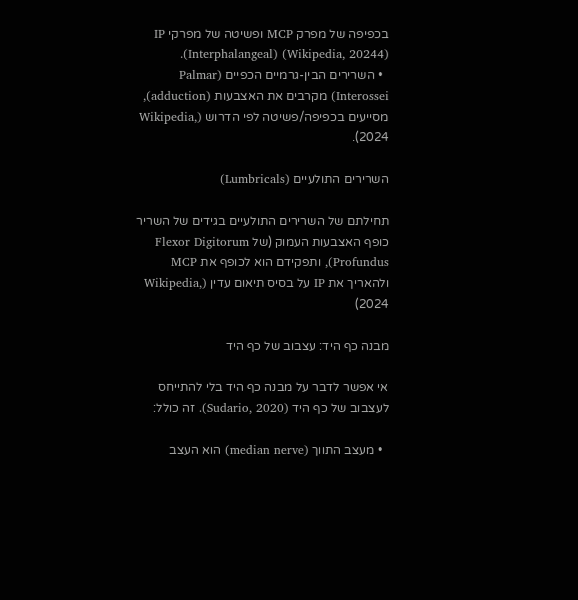בכפיפה של מפרק MCP ופשיטה של מפרקי IP (Interphalangeal) (Wikipedia, 20244).
  • השרירים הבין-גרמיים הכפיים (Palmar Interossei) מקרבים את האצבעות (adduction), מסייעים בכפיפה/פשיטה לפי הדרוש (Wikipedia, 2024).

השרירים התולעיים (Lumbricals)

תחילתם של השרירים התולעיים בגידים של השריר כופף האצבעות העמוק (של Flexor Digitorum Profundus), ותפקידם הוא לכופף את MCP ולהאריך את IP על בסיס תיאום עדין (Wikipedia, 2024)

מבנה כף היד: עצבוב של כף היד

אי אפשר לדבר על מבנה כף היד בלי להתייחס לעצבוב של כף היד (Sudario, 2020). זה כולל:

  • מעצב התווך (median nerve) הוא העצב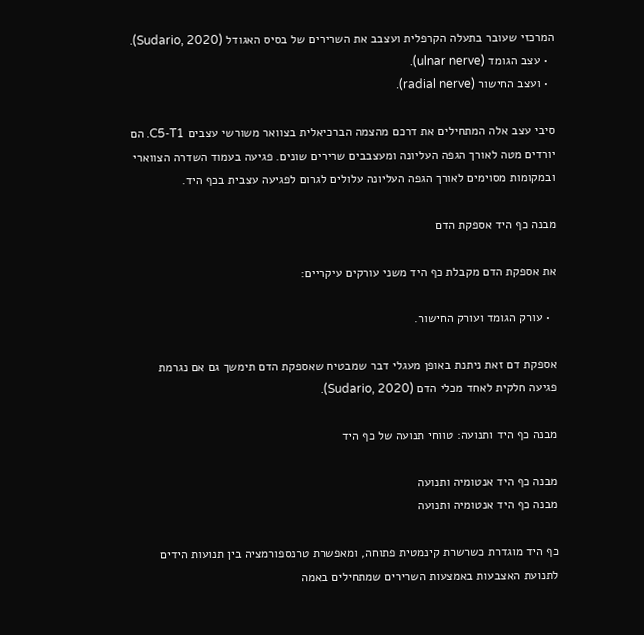המרכזי שעובר בתעלה הקרפלית ועצבב את השרירים של בסיס האגודל (Sudario, 2020).
  • עצב הגומד (ulnar nerve).
  • ועצב החישור (radial nerve).

סיבי עצב אלה המתחילים את דרכם מהצמה הברכיאלית בצוואר משורשי עצבים C5‑T1. הם יורדים מטה לאורך הגפה העליונה ומעצבבים שרירים שונים. פגיעה בעמוד השדרה הצווארי ובמקומות מסוימים לאורך הגפה העליונה עלולים לגרום לפגיעה עצבית בכף היד.

מבנה כף היד אספקת הדם

את אספקת הדם מקבלת כף היד משני עורקים עיקריים:

  • עורק הגומד ועורק החישור.

אספקת דם זאת ניתנת באופן מעגלי דבר שמבטיח שאספקת הדם תימשך גם אם נגרמת פגיעה חלקית לאחד מכלי הדם (Sudario, 2020).

מבנה כף היד ותנועה: טווחי תנועה של כף היד

מבנה כף היד אנטומיה ותנועה
מבנה כף היד אנטומיה ותנועה

כף היד מוגדרת כשרשרת קינמטית פתוחה, ומאפשרת טרנספורמציה בין תנועות הידים לתנועת האצבעות באמצעות השרירים שמתחילים באמה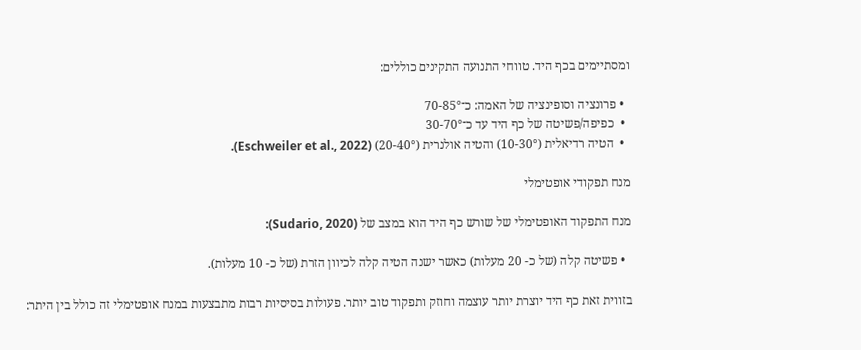ומסתיימים בכף היד. טווחי התנועה התקינים כוללים:

  • פרונציה וסופינציה של האמה: כ־70-85°
  •  כפיפה/פשיטה של כף היד עד כ־30-70°
  •  הטיה רדיאלית (10-30°) והטיה אולנרית (20-40°) (Eschweiler et al., 2022).

מנח תפקודי אופטימלי

מנח התפקוד האופטימלי של שורש כף היד הוא במצב של (Sudario, 2020):

  • פשיטה קלה (של כ- 20 מעלות) כאשר ישנה הטיה קלה לכיוון הזרת (של כ- 10 מעלות).

בזווית זאת כף היד יוצרת יותר עוצמה וחוזק ותפקוד טוב יותר. פעולות בסיסיות רבות מתבצעות במנח אופטימלי זה כולל בין היתר: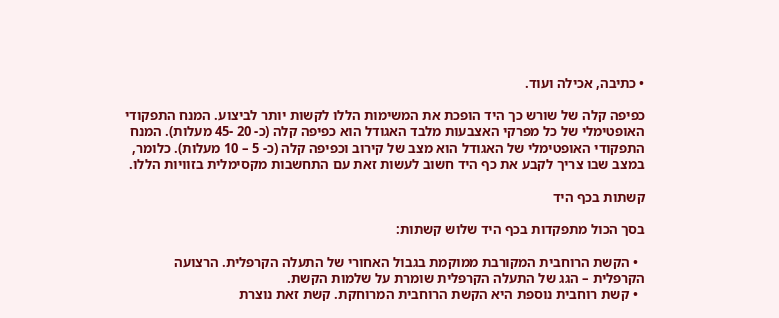• כתיבה, אכילה ועוד.

כפיפה קלה של שורש כך היד הופכת את המשימות הללו לקשות יותר לביצוע. המנח התפקודי האופטימלי של כל מפרקי האצבעות מלבד האגודל הוא כפיפה קלה (כ- 20 -45 מעלות). המנח התפקודי האופטימלי של האגודל הוא מצב של קירוב וכפיפה קלה (כ- 5 – 10 מעלות). כלומר, במצב שבו צריך לקבע את כף היד חשוב לעשות זאת עם התחשבות מקסימלית בזוויות הללו.

קשתות בכף היד

בסך הכול מתפקדות בכף היד שלוש קשתות:

  • הקשת הרוחבית המקורבת ממוקמת בגבול האחורי של התעלה הקרפלית. הרצועה הקרפלית – הגג של התעלה הקרפלית שומרת על שלמות הקשת.
  • קשת רוחבית נוספת היא הקשת הרוחבית המרוחקת. קשת זאת נוצרת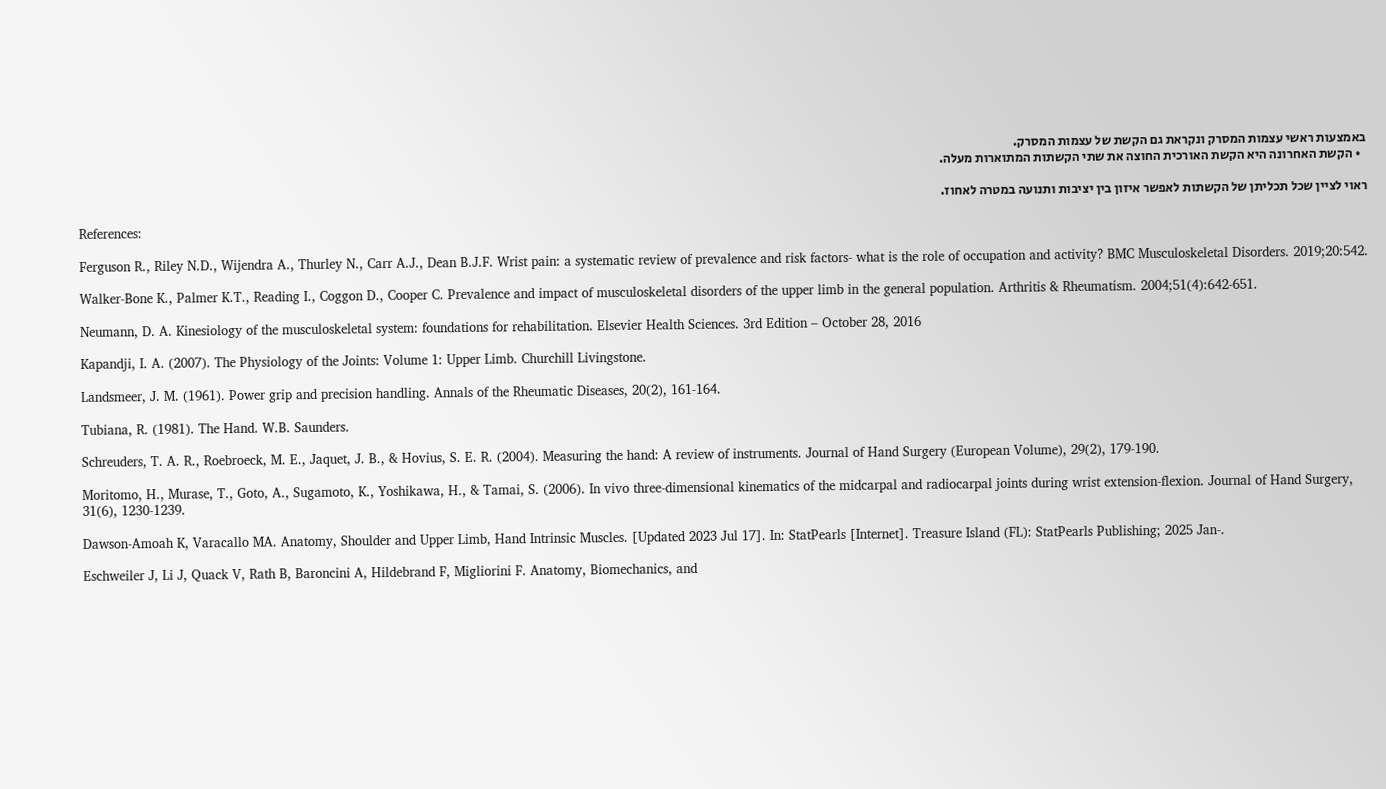באמצעות ראשי עצמות המסרק ונקראת גם הקשת של עצמות המסרק.
  • הקשת האחרונה היא הקשת האורכית החוצה את שתי הקשתות המתוארות מעלה.

ראוי לציין שכל תכליתן של הקשתות לאפשר איזון בין יציבות ותנועה במטרה לאחוז.

References:

Ferguson R., Riley N.D., Wijendra A., Thurley N., Carr A.J., Dean B.J.F. Wrist pain: a systematic review of prevalence and risk factors- what is the role of occupation and activity? BMC Musculoskeletal Disorders. 2019;20:542.

Walker-Bone K., Palmer K.T., Reading I., Coggon D., Cooper C. Prevalence and impact of musculoskeletal disorders of the upper limb in the general population. Arthritis & Rheumatism. 2004;51(4):642-651.

Neumann, D. A. Kinesiology of the musculoskeletal system: foundations for rehabilitation. Elsevier Health Sciences. 3rd Edition – October 28, 2016

Kapandji, I. A. (2007). The Physiology of the Joints: Volume 1: Upper Limb. Churchill Livingstone.

Landsmeer, J. M. (1961). Power grip and precision handling. Annals of the Rheumatic Diseases, 20(2), 161-164.

Tubiana, R. (1981). The Hand. W.B. Saunders.

Schreuders, T. A. R., Roebroeck, M. E., Jaquet, J. B., & Hovius, S. E. R. (2004). Measuring the hand: A review of instruments. Journal of Hand Surgery (European Volume), 29(2), 179-190.

Moritomo, H., Murase, T., Goto, A., Sugamoto, K., Yoshikawa, H., & Tamai, S. (2006). In vivo three-dimensional kinematics of the midcarpal and radiocarpal joints during wrist extension-flexion. Journal of Hand Surgery, 31(6), 1230-1239.

Dawson-Amoah K, Varacallo MA. Anatomy, Shoulder and Upper Limb, Hand Intrinsic Muscles. [Updated 2023 Jul 17]. In: StatPearls [Internet]. Treasure Island (FL): StatPearls Publishing; 2025 Jan-.

Eschweiler J, Li J, Quack V, Rath B, Baroncini A, Hildebrand F, Migliorini F. Anatomy, Biomechanics, and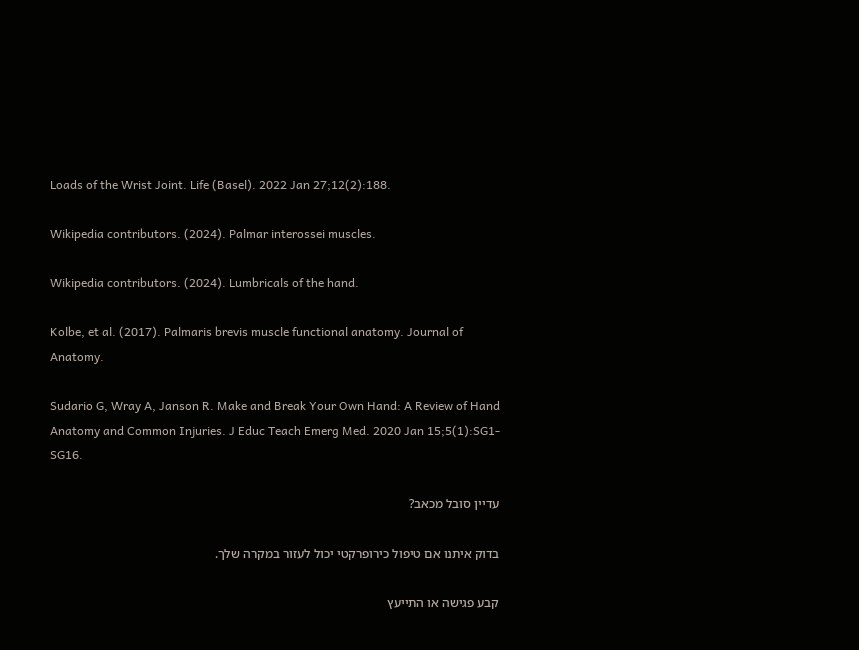Loads of the Wrist Joint. Life (Basel). 2022 Jan 27;12(2):188.

Wikipedia contributors. (2024). Palmar interossei muscles.

Wikipedia contributors. (2024). Lumbricals of the hand.

Kolbe, et al. (2017). Palmaris brevis muscle functional anatomy. Journal of Anatomy.

Sudario G, Wray A, Janson R. Make and Break Your Own Hand: A Review of Hand Anatomy and Common Injuries. J Educ Teach Emerg Med. 2020 Jan 15;5(1):SG1-SG16.

עדיין סובל מכאב?

בדוק איתנו אם טיפול כירופרקטי יכול לעזור במקרה שלך.

קבע פגישה או התייעץ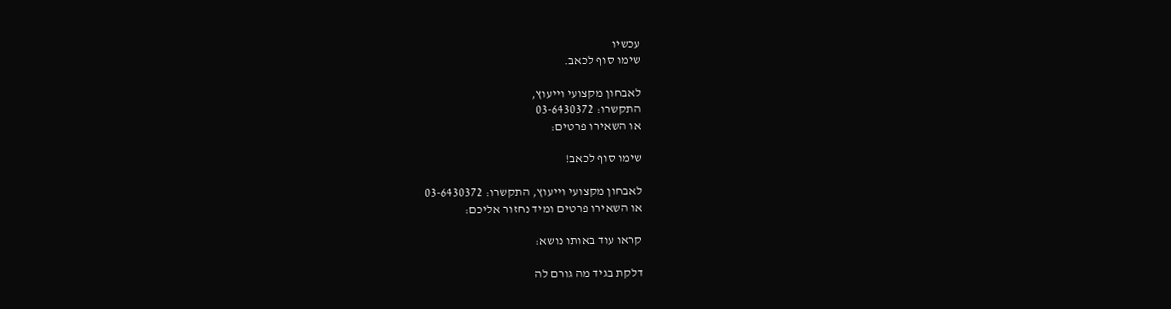עכשיו
שימו סוף לכאב.

לאבחון מקצועי וייעוץ,
התקשרו: 03-6430372
או השאירו פרטים:

שימו סוף לכאב!

לאבחון מקצועי וייעוץ, התקשרו: 03-6430372
או השאירו פרטים ומיד נחזור אליכם:

קראו עוד באותו נושא:

דלקת בגיד מה גורם לה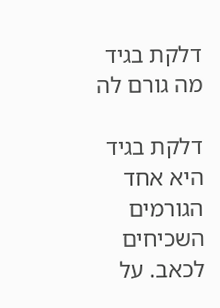דלקת בגיד מה גורם לה

דלקת בגיד היא אחד הגורמים השכיחים לכאב. על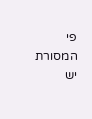פי המסורת יש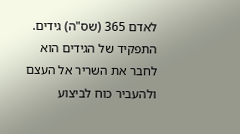לאדם 365 (שס"ה) גידים. התפקיד של הגידים הוא לחבר את השריר אל העצם ולהעביר כוח לביצוע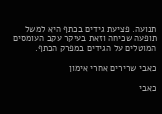תנועה. פציעת גידים בכתף היא למשל תופעה שכיחה וזאת בעיקר עקב העומסים המוטלים על הגידים במפרק הכתף.

כאבי שרירים אחרי אימון

כאבי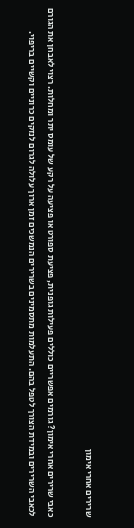שרירים אחרי אימון

כאבי שרירים אחרי אימון? גורמים אפשריים כוללים פעילות גופנית, פציעת ספורט או פציעה על רקע של עומס יתר ומחלות. רצוי לאבחן את הגורם לכאבי השרירים ובמידת הצורך לטפל בהם. התעלמות מתסמינים בשרירים הנמשכים זמן ארוך עלולה לגרום לנזקים כרוניים וקשיים בריפוי.